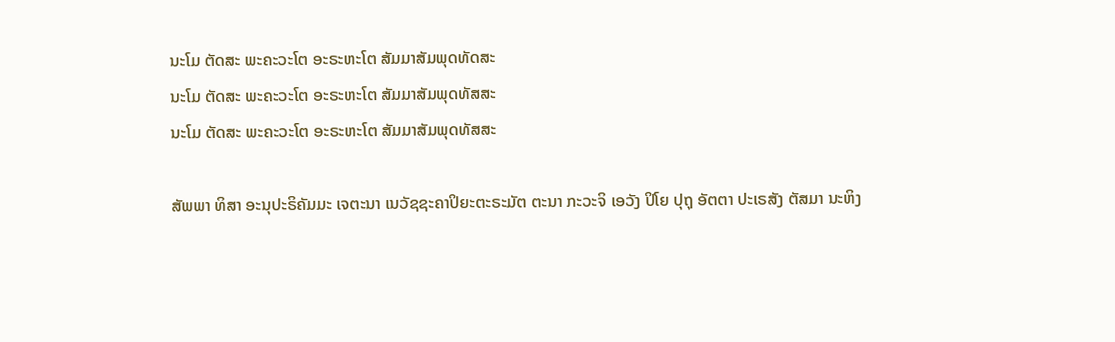ນະໂມ ຕັດສະ ພະຄະວະໂຕ ອະຣະຫະໂຕ ສັມມາສັມພຸດທັດສະ
ນະໂມ ຕັດສະ ພະຄະວະໂຕ ອະຣະຫະໂຕ ສັມມາສັມພຸດທັສສະ
ນະໂມ ຕັດສະ ພະຄະວະໂຕ ອະຣະຫະໂຕ ສັມມາສັມພຸດທັສສະ

ສັພພາ ທິສາ ອະນຸປະຣິຄັມມະ ເຈຕະນາ ເນວັຊຊະຄາປິຍະຕະຣະມັຕ ຕະນາ ກະວະຈິ ເອວັງ ປິໂຍ ປຸຖຸ ອັຕຕາ ປະເຣສັງ ຕັສມາ ນະຫິງ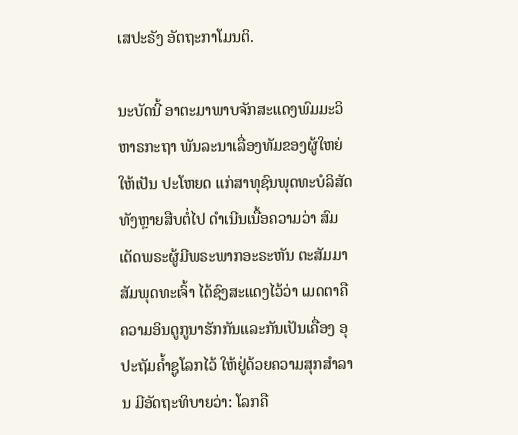ເສປະຣັງ ອັຕຖະກາໂມນຕິ.

ນະບັດນີ້ ອາຕະມາພາບຈັກສະແດງພົມມະວິຫາຣກະຖາ ພັນລະນາເລື່ອງທັມຂອງຜູ້ໃຫຍ່ໃຫ້ເປັນ ປະໂຫຍດ ແກ່ສາທຸຊົນພຸດທະບໍລິສັດ ທັງຫຼາຍສືບຕໍ່ໄປ ດຳເນີນເນື້ອຄວາມວ່າ ສົມເດັດພຣະຜູ້ມີພຣະພາກອະຣະຫັນ ຕະສັມມາສັມພຸດທະເຈົ້າ ໄດ້ຊົງສະແດງໄວ້ວ່າ ເມດຕາຄືຄວາມອິນດູກູນາຮັກກັນແລະກັນເປັນເຄື່ອງ ອຸປະຖັມຄ້ຳຊູໂລກໄວ້ ໃຫ້ຢູ່ດ້ວຍຄວາມສຸກສຳລານ ມີອັດຖະທິບາຍວ່າ: ໂລກຄື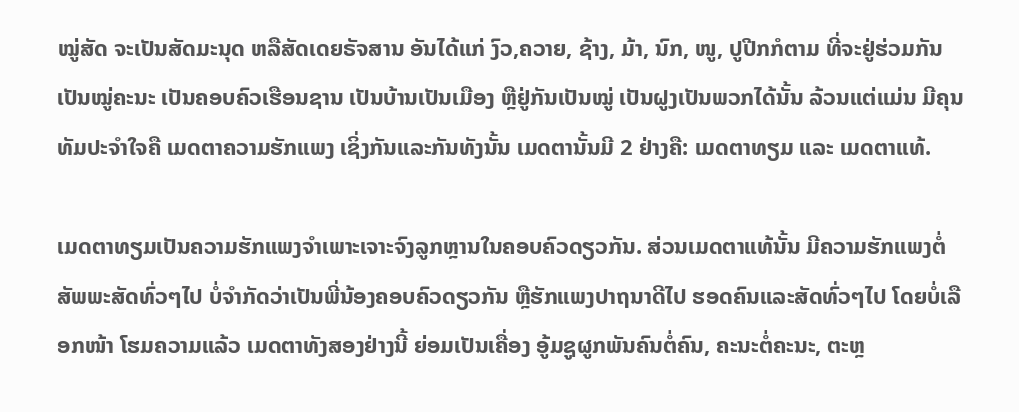ໝູ່ສັດ ຈະເປັນສັດມະນຸດ ຫລືສັດເດຍຣັຈສານ ອັນໄດ້ແກ່ ງົວ,ຄວາຍ, ຊ້າງ, ມ້າ, ນົກ, ໜູ, ປູປີກກໍຕາມ ທີ່ຈະຢູ່ຮ່ວມກັນເປັນໝູ່ຄະນະ ເປັນຄອບຄົວເຮືອນຊານ ເປັນບ້ານເປັນເມືອງ ຫຼືຢູ່ກັນເປັນໝູ່ ເປັນຝູງເປັນພວກໄດ້ນັ້ນ ລ້ວນແຕ່ແມ່ນ ມີຄຸນທັມປະຈຳໃຈຄື ເມດຕາຄວາມຮັກແພງ ເຊິ່ງກັນແລະກັນທັງນັ້ນ ເມດຕານັ້ນມີ 2 ຢ່າງຄື: ເມດຕາທຽມ ແລະ ເມດຕາແທ້.

ເມດຕາທຽມເປັນຄວາມຮັກແພງຈຳເພາະເຈາະຈົງລູກຫຼານໃນຄອບຄົວດຽວກັນ. ສ່ວນເມດຕາແທ້ນັ້ນ ມີຄວາມຮັກແພງຕໍ່ສັພພະສັດທົ່ວໆໄປ ບໍ່ຈຳກັດວ່າເປັນພີ່ນ້ອງຄອບຄົວດຽວກັນ ຫຼືຮັກແພງປາຖນາດີໄປ ຮອດຄົນແລະສັດທົ່ວໆໄປ ໂດຍບໍ່ເລືອກໜ້າ ໂຮມຄວາມແລ້ວ ເມດຕາທັງສອງຢ່າງນີ້ ຍ່ອມເປັນເຄື່ອງ ອູ້ມຊູຜູກພັນຄົນຕໍ່ຄົນ, ຄະນະຕໍ່ຄະນະ, ຕະຫຼ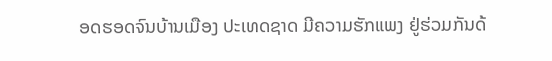ອດຮອດຈົນບ້ານເມືອງ ປະເທດຊາດ ມີຄວາມຮັກແພງ ຢູ່ຮ່ວມກັນດ້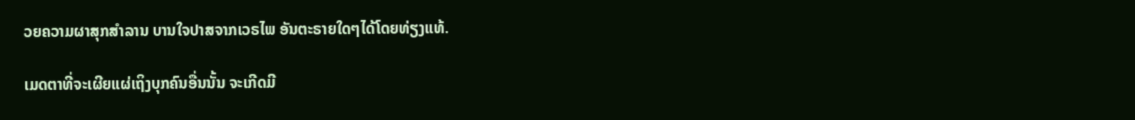ວຍຄວາມຜາສຸກສຳລານ ບານໃຈປາສຈາກເວຣໄພ ອັນຕະຣາຍໃດໆໄດ້ໂດຍທ່ຽງແທ້.

ເມດຕາທີ່ຈະເຜີຍແຜ່ເຖິງບຸກຄົນອື່ນນັ້ນ ຈະເກີດມີ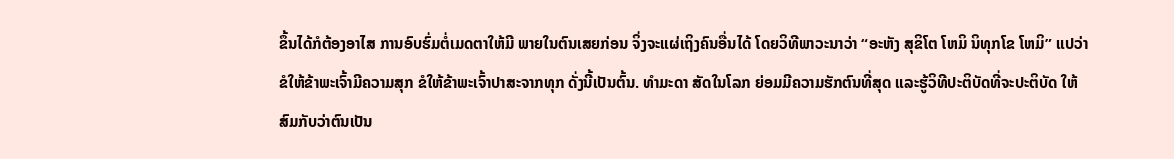ຂຶ້ນໄດ້ກໍຕ້ອງອາໄສ ການອົບຮົ່ມຕໍ່ເມດຕາໃຫ້ມີ ພາຍໃນຕົນເສຍກ່ອນ ຈິ່ງຈະແຜ່ເຖິງຄົນອື່ນໄດ້ ໂດຍວິທີພາວະນາວ່າ “ອະຫັງ ສຸຂິໂຕ ໂຫມິ ນິທຸກໂຂ ໂຫມິ” ແປວ່າ ຂໍໃຫ້ຂ້າພະເຈົ້າມີຄວາມສຸກ ຂໍໃຫ້ຂ້າພະເຈົ້າປາສະຈາກທຸກ ດັ່ງນີ້ເປັນຕົ້ນ. ທຳມະດາ ສັດໃນໂລກ ຍ່ອມມີຄວາມຮັກຕົນທີ່ສຸດ ແລະຮູ້ວິທີປະຕິບັດທີ່ຈະປະຕິບັດ ໃຫ້ສົມກັບວ່າຕົນເປັນ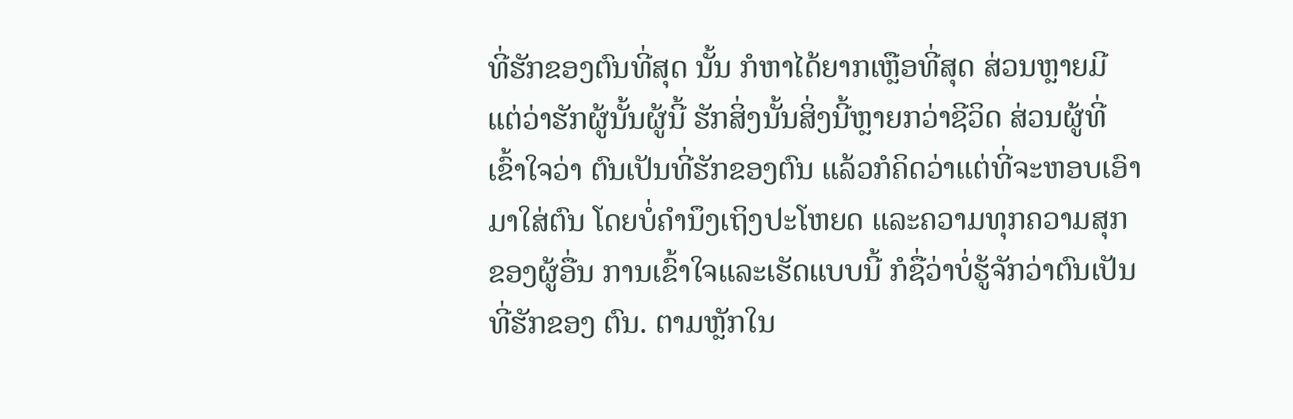ທີ່ຮັກຂອງຕົນທີ່ສຸດ ນັ້ນ ກໍຫາໄດ້ຍາກເຫຼືອທີ່ສຸດ ສ່ວນຫຼາຍມີແຕ່ວ່າຮັກຜູ້ນັ້ນຜູ້ນີ້ ຮັກສິ່ງນັ້ນສິ່ງນີ້ຫຼາຍກວ່າຊີວິດ ສ່ວນຜູ້ທີ່ ເຂົ້າໃຈວ່າ ຕົນເປັນທີ່ຮັກຂອງຕົນ ແລ້ວກໍຄິດວ່າແຕ່ທີ່ຈະຫອບເອົາມາໃສ່ຕົນ ໂດຍບໍ່ຄຳນຶງເຖິງປະໂຫຍດ ແລະຄວາມທຸກຄວາມສຸກຂອງຜູ້ອື່ນ ການເຂົ້າໃຈແລະເຮັດແບບນີ້ ກໍຊື່ວ່າບໍ່ຮູ້ຈັກວ່າຕົນເປັນທີ່ຮັກຂອງ ຕົນ. ຕາມຫຼັກໃນ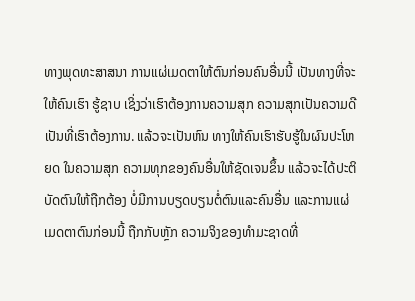ທາງພຸດທະສາສນາ ການແຜ່ເມດຕາໃຫ້ຕົນກ່ອນຄົນອື່ນນີ້ ເປັນທາງທີ່ຈະໃຫ້ຄົນເຮົາ ຮູ້ຊາບ ເຊິ່ງວ່າເຮົາຕ້ອງການຄວາມສຸກ ຄວາມສຸກເປັນຄວາມດີ ເປັນທີ່ເຮົາຕ້ອງການ. ແລ້ວຈະເປັນຫົນ ທາງໃຫ້ຄົນເຮົາຮັບຮູ້ໃນຜົນປະໂຫຍດ ໃນຄວາມສຸກ ຄວາມທຸກຂອງຄົນອື່ນໃຫ້ຊັດເຈນຂຶ້ນ ແລ້ວຈະໄດ້ປະຕິ ບັດຕົນໃຫ້ຖືກຕ້ອງ ບໍ່ມີການບຽດບຽນຕໍ່ຕົນແລະຄົນອື່ນ ແລະການແຜ່ເມດຕາຕົນກ່ອນນີ້ ຖືກກັບຫຼັກ ຄວາມຈິງຂອງທຳມະຊາດທີ່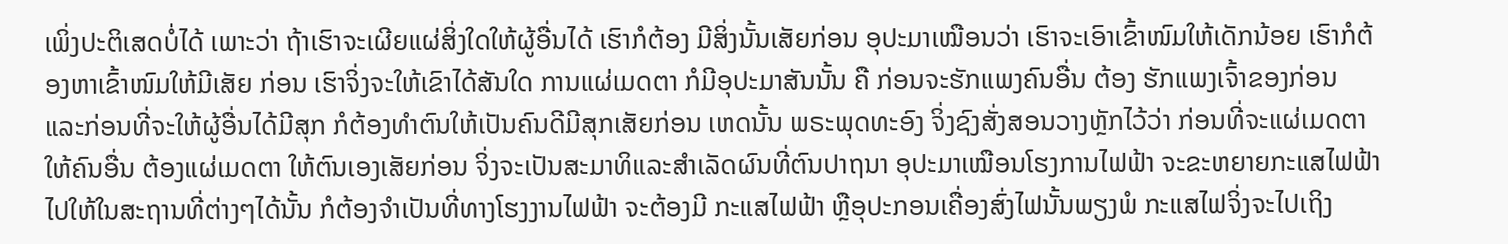ເພິ່ງປະຕິເສດບໍ່ໄດ້ ເພາະວ່າ ຖ້າເຮົາຈະເຜີຍແຜ່ສິ່ງໃດໃຫ້ຜູ້ອື່ນໄດ້ ເຮົາກໍຕ້ອງ ມີສິ່ງນັ້ນເສັຍກ່ອນ ອຸປະມາເໝືອນວ່າ ເຮົາຈະເອົາເຂົ້າໜົມໃຫ້ເດັກນ້ອຍ ເຮົາກໍຕ້ອງຫາເຂົ້າໜົມໃຫ້ມີເສັຍ ກ່ອນ ເຮົາຈິ່ງຈະໃຫ້ເຂົາໄດ້ສັນໃດ ການແຜ່ເມດຕາ ກໍມີອຸປະມາສັນນັ້ນ ຄື ກ່ອນຈະຮັກແພງຄົນອື່ນ ຕ້ອງ ຮັກແພງເຈົ້າຂອງກ່ອນ ແລະກ່ອນທີ່ຈະໃຫ້ຜູ້ອື່ນໄດ້ມີສຸກ ກໍຕ້ອງທຳຕົນໃຫ້ເປັນຄົນດີມີສຸກເສັຍກ່ອນ ເຫດນັ້ນ ພຣະພຸດທະອົງ ຈິ່ງຊົງສັ່ງສອນວາງຫຼັກໄວ້ວ່າ ກ່ອນທີ່ຈະແຜ່ເມດຕາໃຫ້ຄົນອື່ນ ຕ້ອງແຜ່ເມດຕາ ໃຫ້ຕົນເອງເສັຍກ່ອນ ຈິ່ງຈະເປັນສະມາທິແລະສຳເລັດຜົນທີ່ຕົນປາຖນາ ອຸປະມາເໝືອນໂຮງການໄຟຟ້າ ຈະຂະຫຍາຍກະແສໄຟຟ້າໄປໃຫ້ໃນສະຖານທີ່ຕ່າງໆໄດ້ນັ້ນ ກໍຕ້ອງຈຳເປັນທີ່ທາງໂຮງງານໄຟຟ້າ ຈະຕ້ອງມີ ກະແສໄຟຟ້າ ຫຼືອຸປະກອນເຄື່ອງສົ່ງໄຟນັ້ນພຽງພໍ ກະແສໄຟຈິ່ງຈະໄປເຖິງ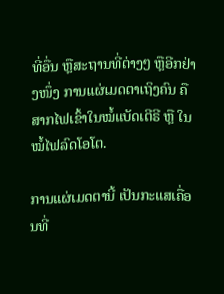ທີ່ອື່ນ ຫຼືສະຖານທີ່ຕ່າງໆ ຫຼືອີກຢ່າງໜຶ່ງ ການແຜ່ເມດຕາເຖິງຄົນ ຄືສາກໄຟເຂົ້າໃນໝໍ້ແບັດເຕີຣີ ຫຼື ໃນໝໍ້ໄຟລົດໂອໂຕ.

ການແຜ່ເມດຕານີ້ ເປັນກະແສເຄື່ອນທີ່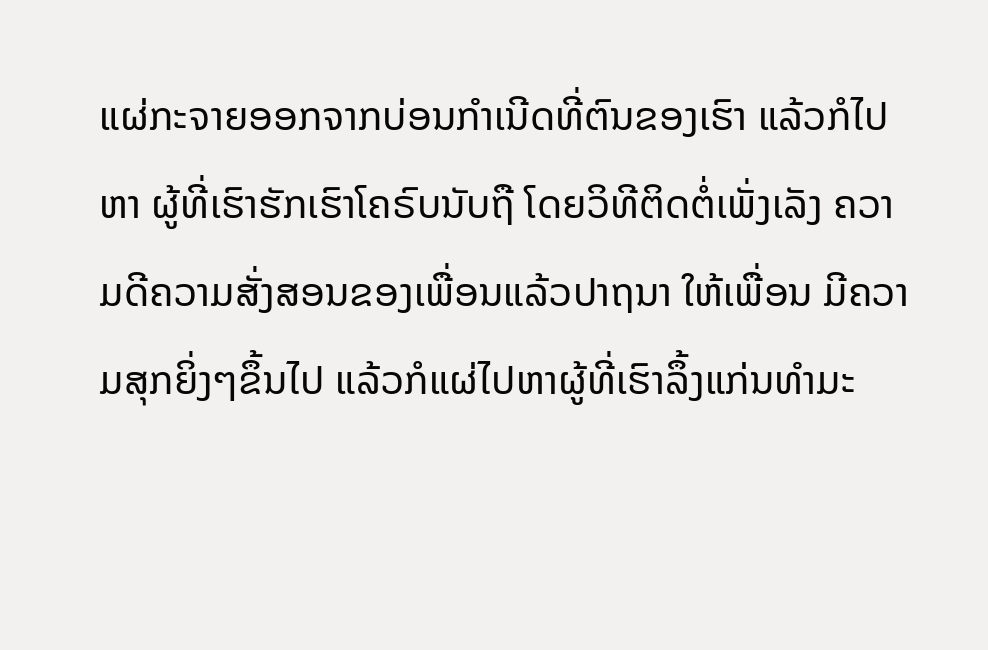ແຜ່ກະຈາຍອອກຈາກບ່ອນກຳເນີດທີ່ຕົນຂອງເຮົາ ແລ້ວກໍໄປຫາ ຜູ້ທີ່ເຮົາຮັກເຮົາໂຄຣົບນັບຖື ໂດຍວິທີຕິດຕໍ່ເພັ່ງເລັງ ຄວາມດີຄວາມສັ່ງສອນຂອງເພື່ອນແລ້ວປາຖນາ ໃຫ້ເພື່ອນ ມີຄວາມສຸກຍິ່ງໆຂຶ້ນໄປ ແລ້ວກໍແຜ່ໄປຫາຜູ້ທີ່ເຮົາລຶ້ງແກ່ນທຳມະ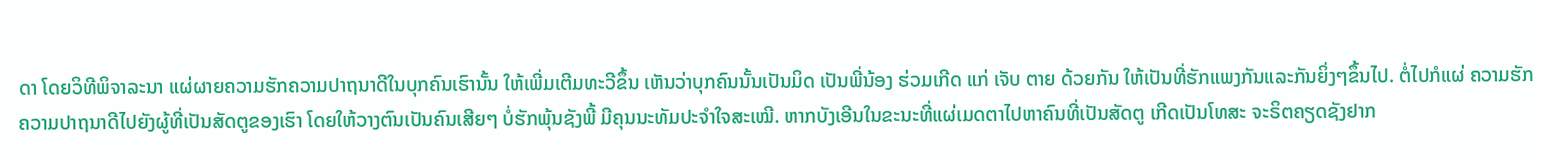ດາ ໂດຍວິທີພິຈາລະນາ ແຜ່ຜາຍຄວາມຮັກຄວາມປາຖນາດີໃນບຸກຄົນເຮົານັ້ນ ໃຫ້ເພີ່ມເຕີມທະວີຂຶ້ນ ເຫັນວ່າບຸກຄົນນັ້ນເປັນມິດ ເປັນພີ່ນ້ອງ ຮ່ວມເກີດ ແກ່ ເຈັບ ຕາຍ ດ້ວຍກັນ ໃຫ້ເປັນທີ່ຮັກແພງກັນແລະກັນຍິ່ງໆຂຶ້ນໄປ. ຕໍ່ໄປກໍແຜ່ ຄວາມຮັກ ຄວາມປາຖນາດີໄປຍັງຜູ້ທີ່ເປັນສັດຕູຂອງເຮົາ ໂດຍໃຫ້ວາງຕົນເປັນຄົນເສີຍໆ ບໍ່ຮັກພຸ້ນຊັງພີ້ ມີຄຸນນະທັມປະຈຳໃຈສະເໝີ. ຫາກບັງເອີນໃນຂະນະທີ່ແຜ່ເມດຕາໄປຫາຄົນທີ່ເປັນສັດຕູ ເກີດເປັນໂທສະ ຈະຣິຕຄຽດຊັງຢາກ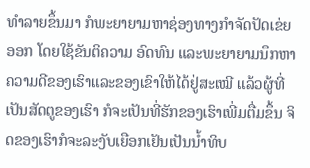ທຳລາຍຂຶ້ນມາ ກໍພະຍາຍາມຫາຊ່ອງທາງກຳຈັດປັດເຂ່ຍອອກ ໂດຍໃຊ້ຂັນຕິຄວາມ ອົດທົນ ແລະພະຍາຍາມນຶກຫາຄວາມດີຂອງເຮົາແລະຂອງເຂົາໃຫ້ໄດ້ຢູ່ສະເໝີ ແລ້ວຜູ້ທີ່ເປັນສັດຕູຂອງເຮົາ ກໍຈະເປັນທີ່ຮັກຂອງເຮົາເພີ່ມຕື່ມຂຶ້ນ ຈິດຂອງເຮົາກໍຈະລະງັບເຍືອກເຢັນເປັນນ້ຳທິບ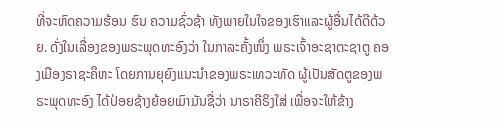ທີ່ຈະຫົດຄວາມຮ້ອນ ຮົນ ຄວາມຊົ່ວຊ້າ ທັງພາຍໃນໃຈຂອງເຮົາແລະຜູ້ອື່ນໄດ້ດີດ້ວຍ. ດັ່ງໃນເລື່ອງຂອງພຣະພຸດທະອົງວ່າ ໃນກາລະຄັ້ງໜຶ່ງ ພຣະເຈົ້າອະຊາຕະຊາຕູ ຄອງເມືອງຣາຊະຄຶຫະ ໂດຍການຍຸຍົງແນະນຳຂອງພຣະເທວະທັດ ຜູ້ເປັນສັດຕູຂອງພຣະພຸດທະອົງ ໄດ້ປ່ອຍຊ້າງຍ້ອຍເມົາມັນຊື່ວ່າ ນາຣາຄີຣິງໃສ່ ເພື່ອຈະໃຫ້ຂ້າງ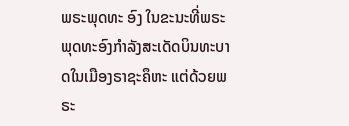ພຣະພຸດທະ ອົງ ໃນຂະນະທີ່ພຣະພຸດທະອົງກຳລັງສະເດັດບິນທະບາດໃນເມືອງຣາຊະຄຶຫະ ແຕ່ດ້ວຍພຣະ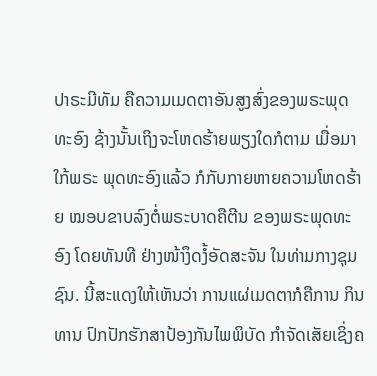ປາຣະມີທັມ ຄືຄວາມເມດຕາອັນສູງສົ່ງຂອງພຣະພຸດທະອົງ ຊ້າງນັ້ນເຖິງຈະໂຫດຮ້າຍພຽງໃດກໍຕາມ ເມື່ອມາໃກ້ພຣະ ພຸດທະອົງແລ້ວ ກໍກັບກາຍຫາຍຄວາມໂຫດຮ້າຍ ໝອບຂາບລົງຕໍ່ພຣະບາດຄືຕີນ ຂອງພຣະພຸດທະອົງ ໂດຍທັນທີ ຢ່າງໜ້າງຶດງໍ້ອັດສະຈັນ ໃນທ່າມກາງຊຸມຊົນ. ນີ້ສະແດງໃຫ້ເຫັນວ່າ ການແຜ່ເມດຕາກໍຄືການ ກິນທານ ປົກປັກຮັກສາປ້ອງກັນໄພພິບັດ ກຳຈັດເສັຍເຊິ່ງຄ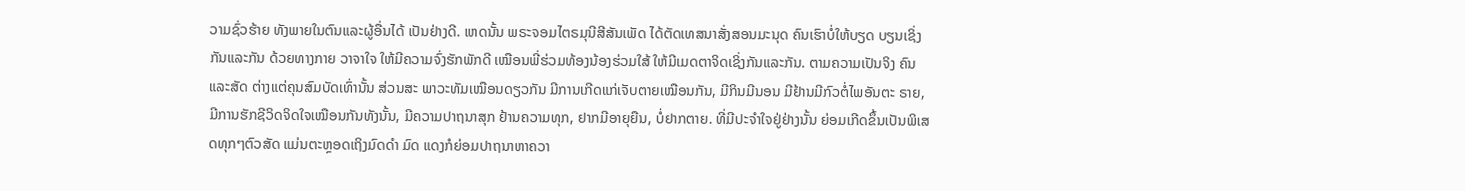ວາມຊົ່ວຮ້າຍ ທັງພາຍໃນຕົນແລະຜູ້ອື່ນໄດ້ ເປັນຢ່າງດີ. ເຫດນັ້ນ ພຣະຈອມໄຕຣມຸນີສີສັນເພັດ ໄດ້ຕັດເທສນາສັ່ງສອນມະນຸດ ຄົນເຮົາບໍ່ໃຫ້ບຽດ ບຽນເຊິ່ງກັນແລະກັນ ດ້ວຍທາງກາຍ ວາຈາໃຈ ໃຫ້ມີຄວາມຈົ່ງຮັກພັກດີ ເໝືອນພີ່ຮ່ວມທ້ອງນ້ອງຮ່ວມໃສ້ ໃຫ້ມີເມດຕາຈິດເຊິ່ງກັນແລະກັນ. ຕາມຄວາມເປັນຈິງ ຄົນແລະສັດ ຕ່າງແຕ່ຄຸນສົມບັດເທົ່ານັ້ນ ສ່ວນສະ ພາວະທັມເໝືອນດຽວກັນ ມີການເກີດແກ່ເຈັບຕາຍເໝືອນກັນ, ມີກິນມີນອນ ມີຢ້ານມີກົວຕໍ່ໄພອັນຕະ ຣາຍ, ມີການຮັກຊີວິດຈິດໃຈເໝືອນກັນທັງນັ້ນ, ມີຄວາມປາຖນາສຸກ ຢ້ານຄວາມທຸກ, ຢາກມີອາຍຸຍືນ, ບໍ່ຢາກຕາຍ. ທີ່ມີປະຈຳໃຈຢູ່ຢ່າງນັ້ນ ຍ່ອມເກີດຂຶ້ນເປັນພິເສດທຸກໆຕົວສັດ ແມ່ນຕະຫຼອດເຖິງມົດດຳ ມົດ ແດງກໍຍ່ອມປາຖນາຫາຄວາ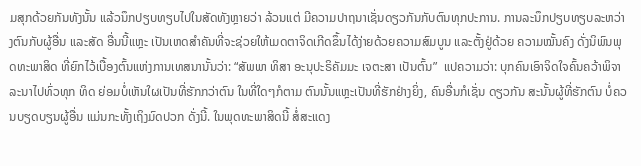ມສຸກດ້ວຍກັນທັງນັ້ນ ແລ້ວນຶກປຽບທຽບໄປໃນສັດທັງຫຼາຍວ່າ ລ້ວນແຕ່ ມີຄວາມປາຖນາເຊັ່ນດຽວກັນກັບຕົນທຸກປະການ. ການລະນຶກປຽບທຽບລະຫວ່າງຕົນກັບຜູ້ອື່ນ ແລະສັດ ອື່ນນີ້ແຫຼະ ເປັນເຫດສຳຄັນທີ່ຈະຊ່ວຍໃຫ້ເມດຕາຈິດເກີດຂຶ້ນໄດ້ງ່າຍດ້ວຍຄວາມສົມບູນ ແລະຕັ້ງຢູ່ດ້ວຍ ຄວາມໝັ້ນຄົງ ດັ່ງນິພົນພຸດທະພາສິດ ທີ່ຍົກໄວ້ເບື້ອງຕົ້ນແຫ່ງການເທສນານັ້ນວ່າ: “ສັພພາ ທິສາ ອະນຸປະຣິຄັມມະ ເຈຕະສາ ເປັນຕົ້ນ”  ແປຄວາມວ່າ: ບຸກຄົນເອົາຈິດໃຈຄົ້ນຄວ້າພິຈາລະນາໄປທົ່ວທຸກ ທິດ ຍ່ອມບໍ່ເຫັນໃຜເປັນທີ່ຮັກກວ່າຕົນ ໃນທີ່ໃດໆກໍຕາມ ຕົນນັ້ນແຫຼະເປັນທີ່ຮັກຢ່າງຍິ່ງ, ຄົນອື່ນກໍເຊັ່ນ ດຽວກັນ ສະນັ້ນຜູ້ທີ່ຮັກຕົນ ບໍ່ຄວນບຽດບຽນຜູ້ອື່ນ ແມ່ນກະທັ້ງເຖິງມົດປວກ ດັ່ງນີ້. ໃນພຸດທະພາສິດນີ້ ສໍ່ສະແດງ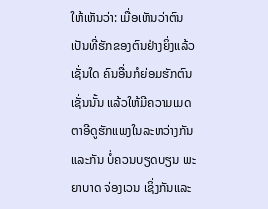ໃຫ້ເຫັນວ່າ: ເມື່ອເຫັນວ່າຕົນເປັນທີ່ຮັກຂອງຕົນຢ່າງຍິ່ງແລ້ວເຊັ່ນໃດ ຄົນອື່ນກໍຍ່ອມຮັກຕົນ ເຊັ່ນນັ້ນ ແລ້ວໃຫ້ມີຄວາມເມດຕາອີດູຮັກແພງໃນລະຫວ່າງກັນແລະກັນ ບໍ່ຄວນບຽດບຽນ ພະຍາບາດ ຈ່ອງເວນ ເຊິ່ງກັນແລະ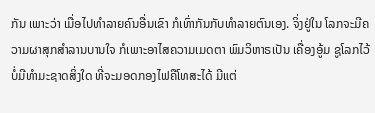ກັນ ເພາະວ່າ ເມື່ອໄປທຳລາຍຄົນອື່ນເຂົາ ກໍເທົ່າກັນກັບທຳລາຍຕົນເອງ. ຈິ່ງຢູ່ໃນ ໂລກຈະມີຄວາມຜາສຸກສຳລານບານໃຈ ກໍເພາະອາໄສຄວາມເມດຕາ ພົມວິຫາຣເປັນ ເຄື່ອງອູ້ມ ຊູໂລກໄວ້ ບໍ່ມີທຳມະຊາດສິ່ງໃດ ທີ່ຈະມອດກອງໄຟຄືໂທສະໄດ້ ມີແຕ່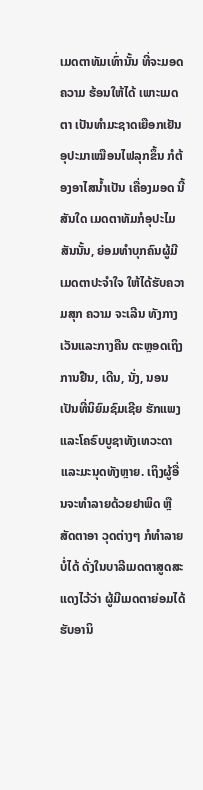ເມດຕາທັມເທົ່ານັ້ນ ທີ່ຈະມອດຄວາມ ຮ້ອນໃຫ້ໄດ້ ເພາະເມດຕາ ເປັນທຳມະຊາດເຍືອກເຢັນ ອຸປະມາເໝືອນໄຟລຸກຂຶ້ນ ກໍຕ້ອງອາໄສນ້ຳເປັນ ເຄື່ອງມອດ ນີ້ສັນໃດ ເມດຕາທັມກໍອຸປະໄມສັນນັ້ນ, ຍ່ອມທຳບຸກຄົນຜູ້ມີເມດຕາປະຈຳໃຈ ໃຫ້ໄດ້ຮັບຄວາມສຸກ ຄວາມ ຈະເລີນ ທັງກາງເວັນແລະກາງຄືນ ຕະຫຼອດເຖິງການຢືນ, ເດີນ, ນັ່ງ, ນອນ ເປັນທີ່ນິຍົມຊົມເຊີຍ ຮັກແພງ ແລະໂຄຣົບບູຊາທັງເທວະດາແລະມະນຸດທັງຫຼາຍ. ເຖິງຜູ້ອື່ນຈະທຳລາຍດ້ວຍຢາພິດ ຫຼືສັດຕາອາ ວຸດຕ່າງໆ ກໍທຳລາຍບໍ່ໄດ້ ດັ່ງໃນບາລີເມດຕາສູດສະແດງໄວ້ວ່າ ຜູ້ມີເມດຕາຍ່ອມໄດ້ຮັບອານິ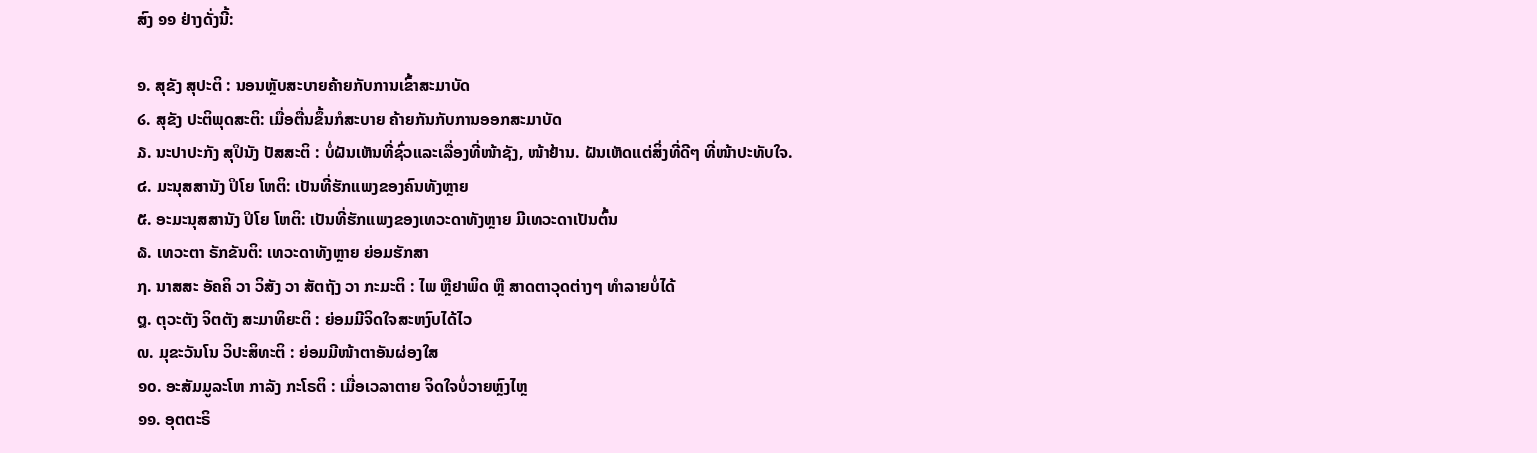ສົງ ໑໑ ຢ່າງດັ່ງນີ້:

໑. ສຸຂັງ ສຸປະຕິ : ນອນຫຼັບສະບາຍຄ້າຍກັບການເຂົ້າສະມາບັດ
໒. ສຸຂັງ ປະຕິພຸດສະຕິ: ເມື່ອຕື່ນຂຶ້ນກໍສະບາຍ ຄ້າຍກັນກັບການອອກສະມາບັດ
໓. ນະປາປະກັງ ສຸປິນັງ ປັສສະຕິ : ບໍ່ຝັນເຫັນທີ່ຊົ່ວແລະເລື່ອງທີ່ໜ້າຊັງ, ໜ້າຢ້ານ. ຝັນເຫັດແຕ່ສິ່ງທີ່ດີໆ ທີ່ໜ້າປະທັບໃຈ.
໔. ມະນຸສສານັງ ປິໂຍ ໂຫຕິ: ເປັນທີ່ຮັກແພງຂອງຄົນທັງຫຼາຍ
໕. ອະມະນຸສສານັງ ປິໂຍ ໂຫຕິ: ເປັນທີ່ຮັກແພງຂອງເທວະດາທັງຫຼາຍ ມີເທວະດາເປັນຕົ້ນ
໖. ເທວະຕາ ຣັກຂັນຕິ: ເທວະດາທັງຫຼາຍ ຍ່ອມຮັກສາ
໗. ນາສສະ ອັຄຄິ ວາ ວິສັງ ວາ ສັຕຖັງ ວາ ກະມະຕິ : ໄພ ຫຼືຢາພິດ ຫຼື ສາດຕາວຸດຕ່າງໆ ທຳລາຍບໍ່ໄດ້
໘. ຕຸວະຕັງ ຈິຕຕັງ ສະມາທິຍະຕິ : ຍ່ອມມີຈິດໃຈສະຫງົບໄດ້ໄວ
໙. ມຸຂະວັນໂນ ວິປະສິທະຕິ : ຍ່ອມມີໜ້າຕາອັນຜ່ອງໃສ
໑໐. ອະສັມມູລະໂຫ ກາລັງ ກະໂຣຕິ : ເມື່ອເວລາຕາຍ ຈິດໃຈບໍ່ວາຍຫຼົງໄຫຼ
໑໑. ອຸຕຕະຣິ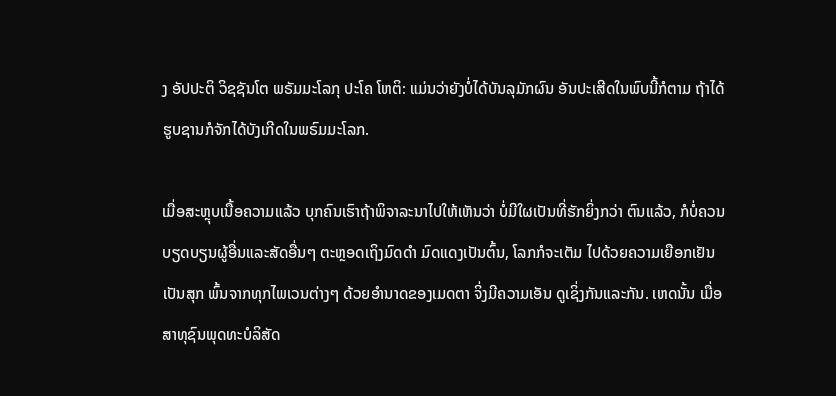ງ ອັປປະຕິ ວິຊຊັນໂຕ ພຣັມມະໂລກຸ ປະໂຄ ໂຫຕິ: ແມ່ນວ່າຍັງບໍ່ໄດ້ບັນລຸມັກຜົນ ອັນປະເສີດໃນພົບນີ້ກໍຕາມ ຖ້າໄດ້ຮູບຊານກໍຈັກໄດ້ບັງເກີດໃນພຣົມມະໂລກ.

ເມື່ອສະຫຼຸບເນື້ອຄວາມແລ້ວ ບຸກຄົນເຮົາຖ້າພິຈາລະນາໄປໃຫ້ເຫັນວ່າ ບໍ່ມີໃຜເປັນທີ່ຮັກຍິ່ງກວ່າ ຕົນແລ້ວ, ກໍບໍ່ຄວນບຽດບຽນຜູ້ອື່ນແລະສັດອື່ນໆ ຕະຫຼອດເຖິງມົດດຳ ມົດແດງເປັນຕົ້ນ, ໂລກກໍຈະເຕັມ ໄປດ້ວຍຄວາມເຍືອກເຢັນເປັນສຸກ ພົ້ນຈາກທຸກໄພເວນຕ່າງໆ ດ້ວຍອຳນາດຂອງເມດຕາ ຈິ່ງມີຄວາມເອັນ ດູເຊິ່ງກັນແລະກັນ. ເຫດນັ້ນ ເມື່ອສາທຸຊົນພຸດທະບໍລິສັດ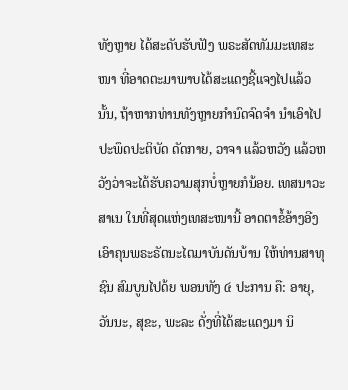ທັງຫຼາຍ ໄດ້ສະດັບຮັບຟັງ ພຣະສັດທັມມະເທສະ ໜາ ທີ່ອາດຕະມາພາບໄດ້ສະແດງຊີ້ແຈງໄປແລ້ວນັ້ນ, ຖ້າຫາກທ່ານທັງຫຼາຍກຳນົດຈົດຈຳ ນຳເອົາໄປ ປະພຶດປະຕິບັດ ດັດກາຍ, ວາຈາ ແລ້ວຫວັງ ແລ້ວຫວັງວ່າຈະໄດ້ຮັບຄວາມສຸກບໍ່ຫຼາຍກໍນ້ອຍ. ເທສນາວະສາເນ ໃນທີ່ສຸດແຫ່ງເທສະໜານີ້ ອາດຕາຂໍ້ອ້າງອີງເອົາຄຸນພຣະຣັຕນະໄຕມາບັນດັນບ້ານ ໃຫ້ທ່ານສາທຸຊົນ ສົມບູນໄປດ້ຍ ພອນທັງ ໔ ປະການ ຄື: ອາຍຸ, ວັນນະ, ສຸຂະ, ພະລະ ດັ່ງທີ່ໄດ້ສະແດງມາ ນິ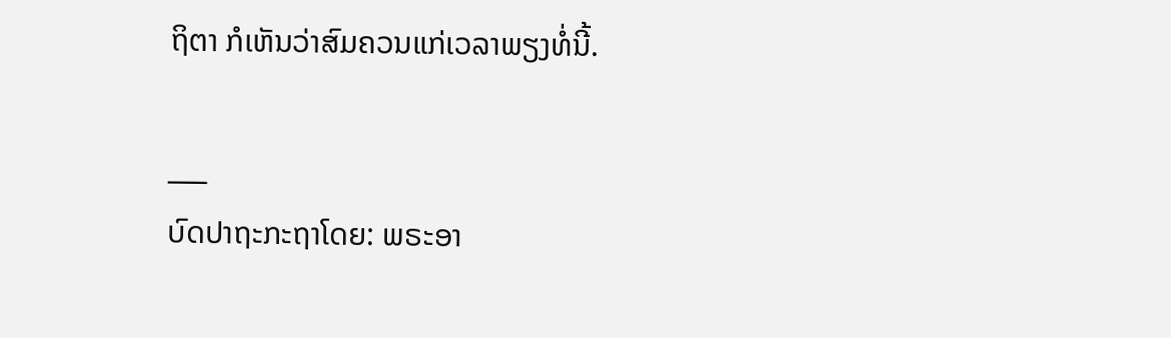ຖິຕາ ກໍເຫັນວ່າສົມຄວນແກ່ເວລາພຽງທໍ່ນີ້.

___
ບົດປາຖະກະຖາໂດຍ: ພຣະອາ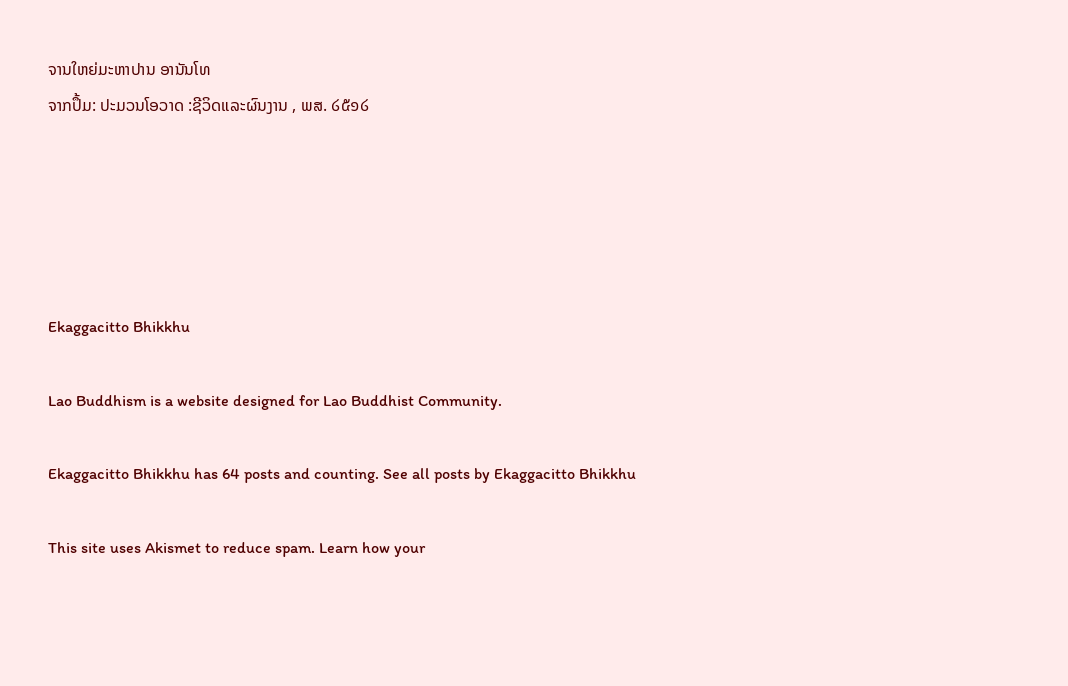ຈານໃຫຍ່ມະຫາປານ ອານັນໂທ
ຈາກປຶ້ມ: ປະມວນໂອວາດ :ຊີວິດແລະຜົນງານ , ພສ. ໒໕໑໒





Ekaggacitto Bhikkhu

Lao Buddhism is a website designed for Lao Buddhist Community.

Ekaggacitto Bhikkhu has 64 posts and counting. See all posts by Ekaggacitto Bhikkhu

This site uses Akismet to reduce spam. Learn how your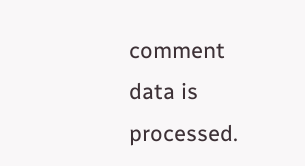comment data is processed.